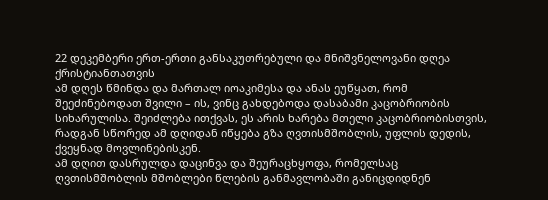22 დეკემბერი ერთ-ერთი განსაკუთრებული და მნიშვნელოვანი დღეა ქრისტიანთათვის
ამ დღეს წმინდა და მართალ იოაკიმესა და ანას ეუწყათ, რომ შეეძინებოდათ შვილი – ის, ვინც გახდებოდა დასაბამი კაცობრიობის სიხარულისა. შეიძლება ითქვას, ეს არის ხარება მთელი კაცობრიობისთვის, რადგან სწორედ ამ დღიდან იწყება გზა ღვთისმშობლის, უფლის დედის, ქვეყნად მოვლინებისკენ.
ამ დღით დასრულდა დაცინვა და შეურაცხყოფა, რომელსაც ღვთისმშობლის მშობლები წლების განმავლობაში განიცდიდნენ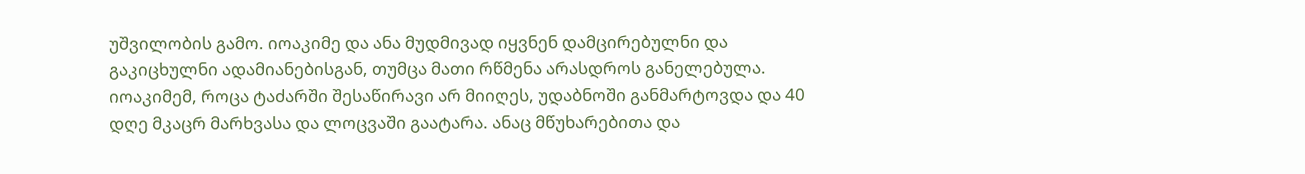უშვილობის გამო. იოაკიმე და ანა მუდმივად იყვნენ დამცირებულნი და გაკიცხულნი ადამიანებისგან, თუმცა მათი რწმენა არასდროს განელებულა.
იოაკიმემ, როცა ტაძარში შესაწირავი არ მიიღეს, უდაბნოში განმარტოვდა და 40 დღე მკაცრ მარხვასა და ლოცვაში გაატარა. ანაც მწუხარებითა და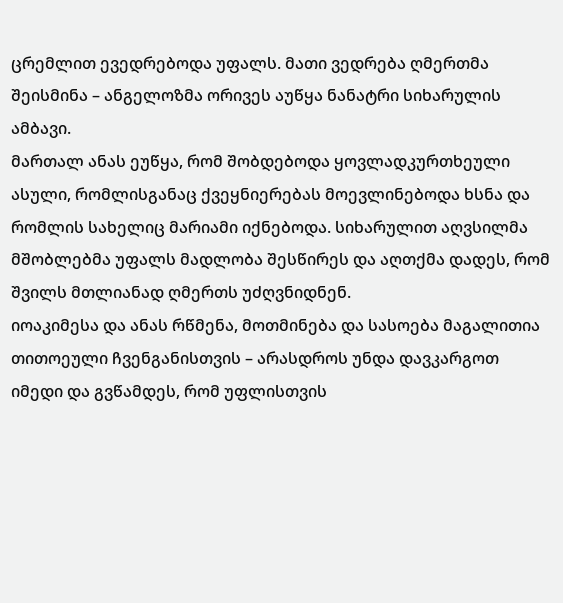ცრემლით ევედრებოდა უფალს. მათი ვედრება ღმერთმა შეისმინა – ანგელოზმა ორივეს აუწყა ნანატრი სიხარულის ამბავი.
მართალ ანას ეუწყა, რომ შობდებოდა ყოვლადკურთხეული ასული, რომლისგანაც ქვეყნიერებას მოევლინებოდა ხსნა და რომლის სახელიც მარიამი იქნებოდა. სიხარულით აღვსილმა მშობლებმა უფალს მადლობა შესწირეს და აღთქმა დადეს, რომ შვილს მთლიანად ღმერთს უძღვნიდნენ.
იოაკიმესა და ანას რწმენა, მოთმინება და სასოება მაგალითია თითოეული ჩვენგანისთვის – არასდროს უნდა დავკარგოთ იმედი და გვწამდეს, რომ უფლისთვის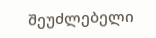შეუძლებელი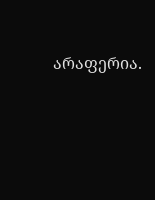არაფერია.